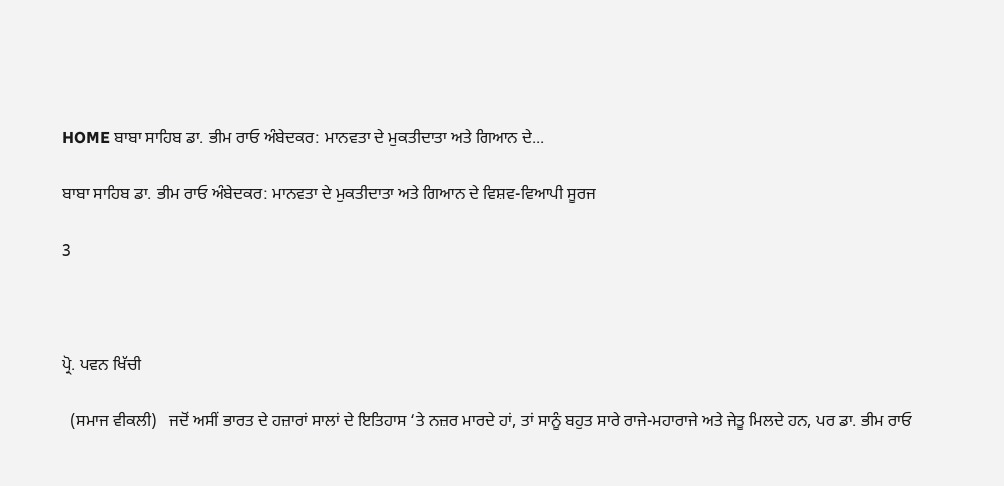HOME ਬਾਬਾ ਸਾਹਿਬ ਡਾ. ਭੀਮ ਰਾਓ ਅੰਬੇਦਕਰ: ਮਾਨਵਤਾ ਦੇ ਮੁਕਤੀਦਾਤਾ ਅਤੇ ਗਿਆਨ ਦੇ...

ਬਾਬਾ ਸਾਹਿਬ ਡਾ. ਭੀਮ ਰਾਓ ਅੰਬੇਦਕਰ: ਮਾਨਵਤਾ ਦੇ ਮੁਕਤੀਦਾਤਾ ਅਤੇ ਗਿਆਨ ਦੇ ਵਿਸ਼ਵ-ਵਿਆਪੀ ਸੂਰਜ

3



ਪ੍ਰੋ. ਪਵਨ ਖਿੱਚੀ

  (ਸਮਾਜ ਵੀਕਲੀ)   ਜਦੋਂ ਅਸੀਂ ਭਾਰਤ ਦੇ ਹਜ਼ਾਰਾਂ ਸਾਲਾਂ ਦੇ ਇਤਿਹਾਸ ‘ਤੇ ਨਜ਼ਰ ਮਾਰਦੇ ਹਾਂ, ਤਾਂ ਸਾਨੂੰ ਬਹੁਤ ਸਾਰੇ ਰਾਜੇ-ਮਹਾਰਾਜੇ ਅਤੇ ਜੇਤੂ ਮਿਲਦੇ ਹਨ, ਪਰ ਡਾ. ਭੀਮ ਰਾਓ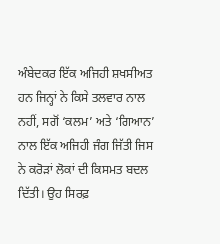ਅੰਬੇਦਕਰ ਇੱਕ ਅਜਿਹੀ ਸ਼ਖਸੀਅਤ ਹਨ ਜਿਨ੍ਹਾਂ ਨੇ ਕਿਸੇ ਤਲਵਾਰ ਨਾਲ ਨਹੀਂ, ਸਗੋਂ ‘ਕਲਮ’ ਅਤੇ ‘ਗਿਆਨ’ ਨਾਲ ਇੱਕ ਅਜਿਹੀ ਜੰਗ ਜਿੱਤੀ ਜਿਸ ਨੇ ਕਰੋੜਾਂ ਲੋਕਾਂ ਦੀ ਕਿਸਮਤ ਬਦਲ ਦਿੱਤੀ। ਉਹ ਸਿਰਫ਼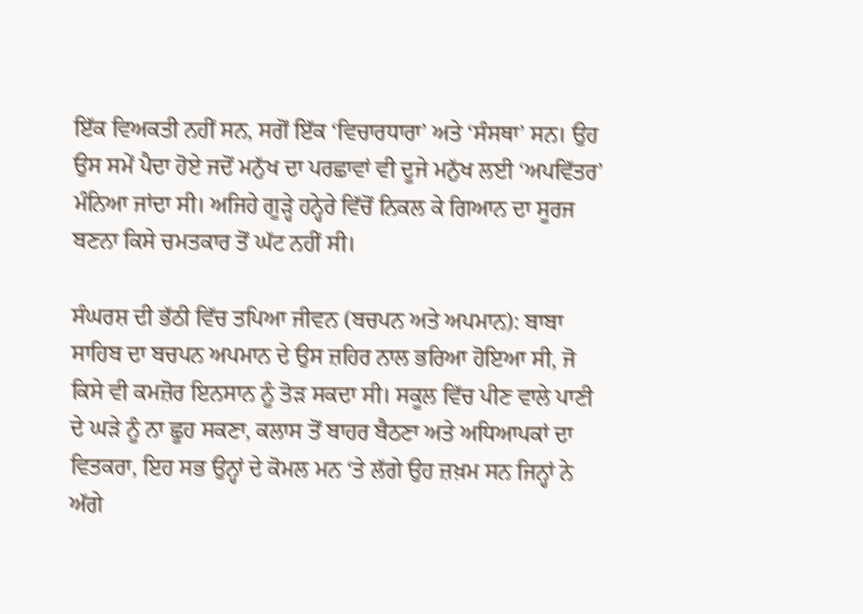ਇੱਕ ਵਿਅਕਤੀ ਨਹੀਂ ਸਨ, ਸਗੋਂ ਇੱਕ ‘ਵਿਚਾਰਧਾਰਾ’ ਅਤੇ ‘ਸੰਸਥਾ’ ਸਨ। ਉਹ ਉਸ ਸਮੇਂ ਪੈਦਾ ਹੋਏ ਜਦੋਂ ਮਨੁੱਖ ਦਾ ਪਰਛਾਵਾਂ ਵੀ ਦੂਜੇ ਮਨੁੱਖ ਲਈ ‘ਅਪਵਿੱਤਰ’ ਮੰਨਿਆ ਜਾਂਦਾ ਸੀ। ਅਜਿਹੇ ਗੂੜ੍ਹੇ ਹਨ੍ਹੇਰੇ ਵਿੱਚੋਂ ਨਿਕਲ ਕੇ ਗਿਆਨ ਦਾ ਸੂਰਜ ਬਣਨਾ ਕਿਸੇ ਚਮਤਕਾਰ ਤੋਂ ਘੱਟ ਨਹੀਂ ਸੀ।

ਸੰਘਰਸ਼ ਦੀ ਭੱਠੀ ਵਿੱਚ ਤਪਿਆ ਜੀਵਨ (ਬਚਪਨ ਅਤੇ ਅਪਮਾਨ): ਬਾਬਾ ਸਾਹਿਬ ਦਾ ਬਚਪਨ ਅਪਮਾਨ ਦੇ ਉਸ ਜ਼ਹਿਰ ਨਾਲ ਭਰਿਆ ਹੋਇਆ ਸੀ, ਜੋ ਕਿਸੇ ਵੀ ਕਮਜ਼ੋਰ ਇਨਸਾਨ ਨੂੰ ਤੋੜ ਸਕਦਾ ਸੀ। ਸਕੂਲ ਵਿੱਚ ਪੀਣ ਵਾਲੇ ਪਾਣੀ ਦੇ ਘੜੇ ਨੂੰ ਨਾ ਛੂਹ ਸਕਣਾ, ਕਲਾਸ ਤੋਂ ਬਾਹਰ ਬੈਠਣਾ ਅਤੇ ਅਧਿਆਪਕਾਂ ਦਾ ਵਿਤਕਰਾ, ਇਹ ਸਭ ਉਨ੍ਹਾਂ ਦੇ ਕੋਮਲ ਮਨ ‘ਤੇ ਲੱਗੇ ਉਹ ਜ਼ਖ਼ਮ ਸਨ ਜਿਨ੍ਹਾਂ ਨੇ ਅੱਗੇ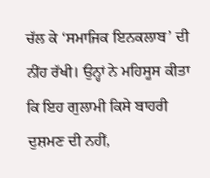ਚੱਲ ਕੇ ‘ਸਮਾਜਿਕ ਇਨਕਲਾਬ’ ਦੀ ਨੀਂਹ ਰੱਖੀ। ਉਨ੍ਹਾਂ ਨੇ ਮਹਿਸੂਸ ਕੀਤਾ ਕਿ ਇਹ ਗੁਲਾਮੀ ਕਿਸੇ ਬਾਹਰੀ ਦੁਸ਼ਮਣ ਦੀ ਨਹੀਂ,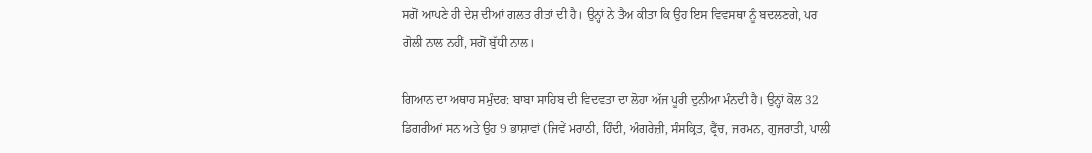ਸਗੋਂ ਆਪਣੇ ਹੀ ਦੇਸ਼ ਦੀਆਂ ਗਲਤ ਰੀਤਾਂ ਦੀ ਹੈ। ਉਨ੍ਹਾਂ ਨੇ ਤੈਅ ਕੀਤਾ ਕਿ ਉਹ ਇਸ ਵਿਵਸਥਾ ਨੂੰ ਬਦਲਣਗੇ, ਪਰ ਗੋਲੀ ਨਾਲ ਨਹੀਂ, ਸਗੋਂ ਬੁੱਧੀ ਨਾਲ।

ਗਿਆਨ ਦਾ ਅਥਾਹ ਸਮੁੰਦਰ: ਬਾਬਾ ਸਾਹਿਬ ਦੀ ਵਿਦਵਤਾ ਦਾ ਲੋਹਾ ਅੱਜ ਪੂਰੀ ਦੁਨੀਆ ਮੰਨਦੀ ਹੈ। ਉਨ੍ਹਾਂ ਕੋਲ 32 ਡਿਗਰੀਆਂ ਸਨ ਅਤੇ ਉਹ 9 ਭਾਸ਼ਾਵਾਂ (ਜਿਵੇਂ ਮਰਾਠੀ, ਹਿੰਦੀ, ਅੰਗਰੇਜ਼ੀ, ਸੰਸਕ੍ਰਿਤ, ਫ੍ਰੈਂਚ, ਜਰਮਨ, ਗੁਜਰਾਤੀ, ਪਾਲੀ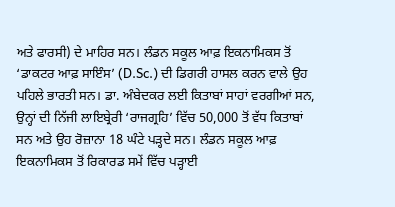ਅਤੇ ਫਾਰਸੀ) ਦੇ ਮਾਹਿਰ ਸਨ। ਲੰਡਨ ਸਕੂਲ ਆਫ਼ ਇਕਨਾਮਿਕਸ ਤੋਂ ‘ਡਾਕਟਰ ਆਫ਼ ਸਾਇੰਸ’ (D.Sc.) ਦੀ ਡਿਗਰੀ ਹਾਸਲ ਕਰਨ ਵਾਲੇ ਉਹ ਪਹਿਲੇ ਭਾਰਤੀ ਸਨ। ਡਾ. ਅੰਬੇਦਕਰ ਲਈ ਕਿਤਾਬਾਂ ਸਾਹਾਂ ਵਰਗੀਆਂ ਸਨ, ਉਨ੍ਹਾਂ ਦੀ ਨਿੱਜੀ ਲਾਇਬ੍ਰੇਰੀ ‘ਰਾਜਗ੍ਰਹਿ’ ਵਿੱਚ 50,000 ਤੋਂ ਵੱਧ ਕਿਤਾਬਾਂ ਸਨ ਅਤੇ ਉਹ ਰੋਜ਼ਾਨਾ 18 ਘੰਟੇ ਪੜ੍ਹਦੇ ਸਨ। ਲੰਡਨ ਸਕੂਲ ਆਫ਼ ਇਕਨਾਮਿਕਸ ਤੋਂ ਰਿਕਾਰਡ ਸਮੇਂ ਵਿੱਚ ਪੜ੍ਹਾਈ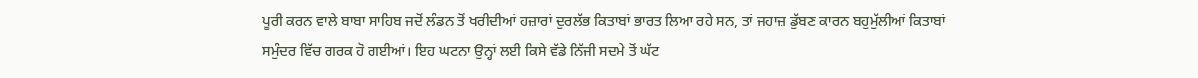ਪੂਰੀ ਕਰਨ ਵਾਲੇ ਬਾਬਾ ਸਾਹਿਬ ਜਦੋਂ ਲੰਡਨ ਤੋਂ ਖਰੀਦੀਆਂ ਹਜ਼ਾਰਾਂ ਦੁਰਲੱਭ ਕਿਤਾਬਾਂ ਭਾਰਤ ਲਿਆ ਰਹੇ ਸਨ, ਤਾਂ ਜਹਾਜ਼ ਡੁੱਬਣ ਕਾਰਨ ਬਹੁਮੁੱਲੀਆਂ ਕਿਤਾਬਾਂ ਸਮੁੰਦਰ ਵਿੱਚ ਗਰਕ ਹੋ ਗਈਆਂ। ਇਹ ਘਟਨਾ ਉਨ੍ਹਾਂ ਲਈ ਕਿਸੇ ਵੱਡੇ ਨਿੱਜੀ ਸਦਮੇ ਤੋਂ ਘੱਟ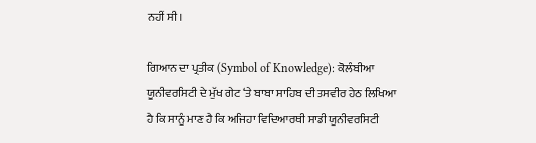ਨਹੀਂ ਸੀ।

ਗਿਆਨ ਦਾ ਪ੍ਰਤੀਕ (Symbol of Knowledge): ਕੋਲੰਬੀਆ ਯੂਨੀਵਰਸਿਟੀ ਦੇ ਮੁੱਖ ਗੇਟ ‘ਤੇ ਬਾਬਾ ਸਾਹਿਬ ਦੀ ਤਸਵੀਰ ਹੇਠ ਲਿਖਿਆ ਹੈ ਕਿ ਸਾਨੂੰ ਮਾਣ ਹੈ ਕਿ ਅਜਿਹਾ ਵਿਦਿਆਰਥੀ ਸਾਡੀ ਯੂਨੀਵਰਸਿਟੀ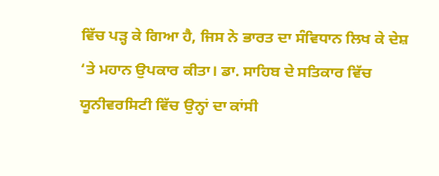ਵਿੱਚ ਪੜ੍ਹ ਕੇ ਗਿਆ ਹੈ, ਜਿਸ ਨੇ ਭਾਰਤ ਦਾ ਸੰਵਿਧਾਨ ਲਿਖ ਕੇ ਦੇਸ਼ ‘ਤੇ ਮਹਾਨ ਉਪਕਾਰ ਕੀਤਾ। ਡਾ. ਸਾਹਿਬ ਦੇ ਸਤਿਕਾਰ ਵਿੱਚ ਯੂਨੀਵਰਸਿਟੀ ਵਿੱਚ ਉਨ੍ਹਾਂ ਦਾ ਕਾਂਸੀ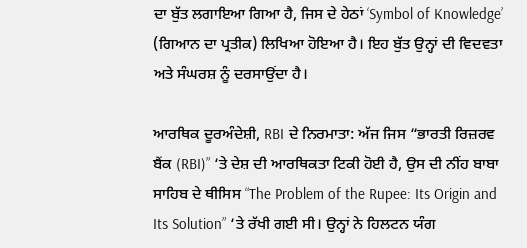ਦਾ ਬੁੱਤ ਲਗਾਇਆ ਗਿਆ ਹੈ, ਜਿਸ ਦੇ ਹੇਠਾਂ ‘Symbol of Knowledge’ (ਗਿਆਨ ਦਾ ਪ੍ਰਤੀਕ) ਲਿਖਿਆ ਹੋਇਆ ਹੈ। ਇਹ ਬੁੱਤ ਉਨ੍ਹਾਂ ਦੀ ਵਿਦਵਤਾ ਅਤੇ ਸੰਘਰਸ਼ ਨੂੰ ਦਰਸਾਉਂਦਾ ਹੈ।

ਆਰਥਿਕ ਦੂਰਅੰਦੇਸ਼ੀ, RBI ਦੇ ਨਿਰਮਾਤਾ: ਅੱਜ ਜਿਸ “ਭਾਰਤੀ ਰਿਜ਼ਰਵ ਬੈਂਕ (RBI)” ‘ਤੇ ਦੇਸ਼ ਦੀ ਆਰਥਿਕਤਾ ਟਿਕੀ ਹੋਈ ਹੈ, ਉਸ ਦੀ ਨੀਂਹ ਬਾਬਾ ਸਾਹਿਬ ਦੇ ਥੀਸਿਸ “The Problem of the Rupee: Its Origin and Its Solution” ‘ਤੇ ਰੱਖੀ ਗਈ ਸੀ। ਉਨ੍ਹਾਂ ਨੇ ਹਿਲਟਨ ਯੰਗ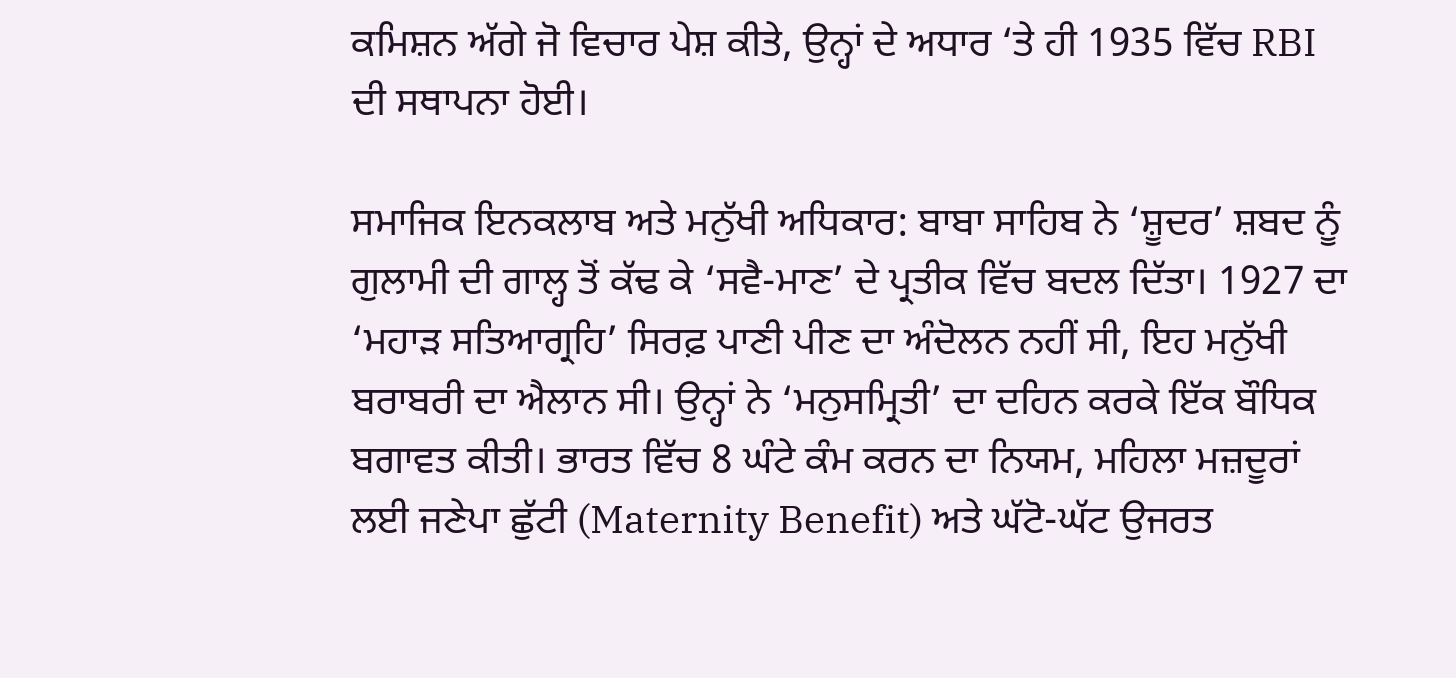ਕਮਿਸ਼ਨ ਅੱਗੇ ਜੋ ਵਿਚਾਰ ਪੇਸ਼ ਕੀਤੇ, ਉਨ੍ਹਾਂ ਦੇ ਅਧਾਰ ‘ਤੇ ਹੀ 1935 ਵਿੱਚ RBI ਦੀ ਸਥਾਪਨਾ ਹੋਈ।

ਸਮਾਜਿਕ ਇਨਕਲਾਬ ਅਤੇ ਮਨੁੱਖੀ ਅਧਿਕਾਰ: ਬਾਬਾ ਸਾਹਿਬ ਨੇ ‘ਸ਼ੂਦਰ’ ਸ਼ਬਦ ਨੂੰ ਗੁਲਾਮੀ ਦੀ ਗਾਲ੍ਹ ਤੋਂ ਕੱਢ ਕੇ ‘ਸਵੈ-ਮਾਣ’ ਦੇ ਪ੍ਰਤੀਕ ਵਿੱਚ ਬਦਲ ਦਿੱਤਾ। 1927 ਦਾ ‘ਮਹਾੜ ਸਤਿਆਗ੍ਰਹਿ’ ਸਿਰਫ਼ ਪਾਣੀ ਪੀਣ ਦਾ ਅੰਦੋਲਨ ਨਹੀਂ ਸੀ, ਇਹ ਮਨੁੱਖੀ ਬਰਾਬਰੀ ਦਾ ਐਲਾਨ ਸੀ। ਉਨ੍ਹਾਂ ਨੇ ‘ਮਨੁਸਮ੍ਰਿਤੀ’ ਦਾ ਦਹਿਨ ਕਰਕੇ ਇੱਕ ਬੌਧਿਕ ਬਗਾਵਤ ਕੀਤੀ। ਭਾਰਤ ਵਿੱਚ 8 ਘੰਟੇ ਕੰਮ ਕਰਨ ਦਾ ਨਿਯਮ, ਮਹਿਲਾ ਮਜ਼ਦੂਰਾਂ ਲਈ ਜਣੇਪਾ ਛੁੱਟੀ (Maternity Benefit) ਅਤੇ ਘੱਟੋ-ਘੱਟ ਉਜਰਤ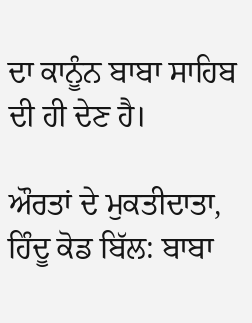ਦਾ ਕਾਨੂੰਨ ਬਾਬਾ ਸਾਹਿਬ ਦੀ ਹੀ ਦੇਣ ਹੈ।

ਔਰਤਾਂ ਦੇ ਮੁਕਤੀਦਾਤਾ, ਹਿੰਦੂ ਕੋਡ ਬਿੱਲ: ਬਾਬਾ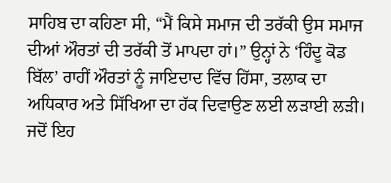ਸਾਹਿਬ ਦਾ ਕਹਿਣਾ ਸੀ, “ਮੈਂ ਕਿਸੇ ਸਮਾਜ ਦੀ ਤਰੱਕੀ ਉਸ ਸਮਾਜ ਦੀਆਂ ਔਰਤਾਂ ਦੀ ਤਰੱਕੀ ਤੋਂ ਮਾਪਦਾ ਹਾਂ।” ਉਨ੍ਹਾਂ ਨੇ ‘ਹਿੰਦੂ ਕੋਡ ਬਿੱਲ’ ਰਾਹੀਂ ਔਰਤਾਂ ਨੂੰ ਜਾਇਦਾਦ ਵਿੱਚ ਹਿੱਸਾ, ਤਲਾਕ ਦਾ ਅਧਿਕਾਰ ਅਤੇ ਸਿੱਖਿਆ ਦਾ ਹੱਕ ਦਿਵਾਉਣ ਲਈ ਲੜਾਈ ਲੜੀ। ਜਦੋਂ ਇਹ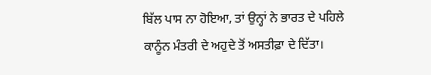ਬਿੱਲ ਪਾਸ ਨਾ ਹੋਇਆ, ਤਾਂ ਉਨ੍ਹਾਂ ਨੇ ਭਾਰਤ ਦੇ ਪਹਿਲੇ ਕਾਨੂੰਨ ਮੰਤਰੀ ਦੇ ਅਹੁਦੇ ਤੋਂ ਅਸਤੀਫ਼ਾ ਦੇ ਦਿੱਤਾ।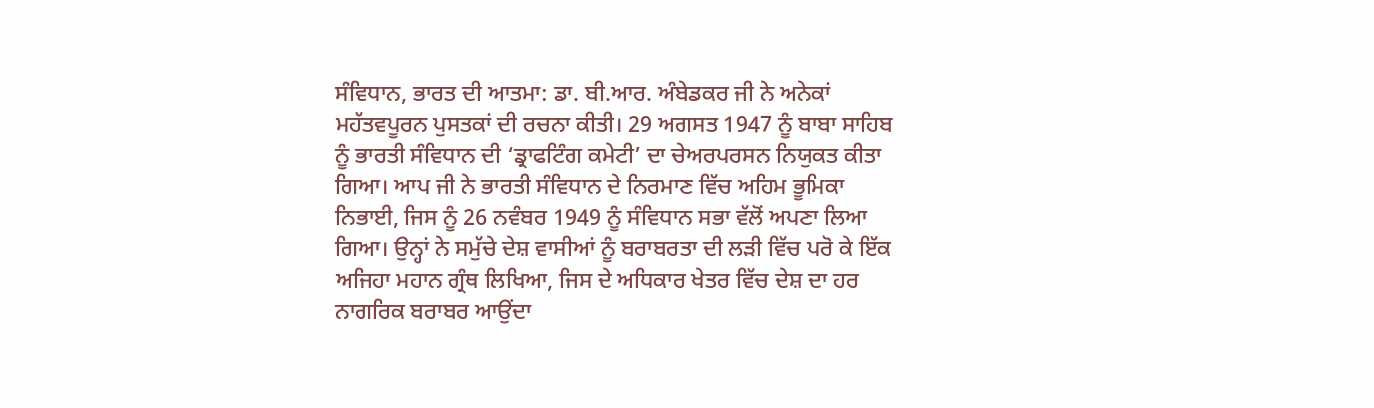ਸੰਵਿਧਾਨ, ਭਾਰਤ ਦੀ ਆਤਮਾ: ਡਾ. ਬੀ.ਆਰ. ਅੰਬੇਡਕਰ ਜੀ ਨੇ ਅਨੇਕਾਂ ਮਹੱਤਵਪੂਰਨ ਪੁਸਤਕਾਂ ਦੀ ਰਚਨਾ ਕੀਤੀ। 29 ਅਗਸਤ 1947 ਨੂੰ ਬਾਬਾ ਸਾਹਿਬ ਨੂੰ ਭਾਰਤੀ ਸੰਵਿਧਾਨ ਦੀ ‘ਡ੍ਰਾਫਟਿੰਗ ਕਮੇਟੀ’ ਦਾ ਚੇਅਰਪਰਸਨ ਨਿਯੁਕਤ ਕੀਤਾ ਗਿਆ। ਆਪ ਜੀ ਨੇ ਭਾਰਤੀ ਸੰਵਿਧਾਨ ਦੇ ਨਿਰਮਾਣ ਵਿੱਚ ਅਹਿਮ ਭੂਮਿਕਾ ਨਿਭਾਈ, ਜਿਸ ਨੂੰ 26 ਨਵੰਬਰ 1949 ਨੂੰ ਸੰਵਿਧਾਨ ਸਭਾ ਵੱਲੋਂ ਅਪਣਾ ਲਿਆ ਗਿਆ। ਉਨ੍ਹਾਂ ਨੇ ਸਮੁੱਚੇ ਦੇਸ਼ ਵਾਸੀਆਂ ਨੂੰ ਬਰਾਬਰਤਾ ਦੀ ਲੜੀ ਵਿੱਚ ਪਰੋ ਕੇ ਇੱਕ ਅਜਿਹਾ ਮਹਾਨ ਗ੍ਰੰਥ ਲਿਖਿਆ, ਜਿਸ ਦੇ ਅਧਿਕਾਰ ਖੇਤਰ ਵਿੱਚ ਦੇਸ਼ ਦਾ ਹਰ ਨਾਗਰਿਕ ਬਰਾਬਰ ਆਉਂਦਾ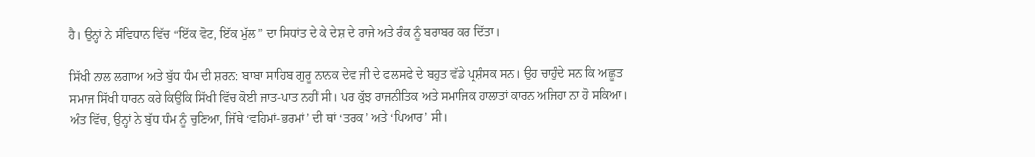ਹੈ। ਉਨ੍ਹਾਂ ਨੇ ਸੰਵਿਧਾਨ ਵਿੱਚ “ਇੱਕ ਵੋਟ, ਇੱਕ ਮੁੱਲ” ਦਾ ਸਿਧਾਂਤ ਦੇ ਕੇ ਦੇਸ਼ ਦੇ ਰਾਜੇ ਅਤੇ ਰੰਕ ਨੂੰ ਬਰਾਬਰ ਕਰ ਦਿੱਤਾ।

ਸਿੱਖੀ ਨਾਲ ਲਗਾਅ ਅਤੇ ਬੁੱਧ ਧੰਮ ਦੀ ਸ਼ਰਨ: ਬਾਬਾ ਸਾਹਿਬ ਗੁਰੂ ਨਾਨਕ ਦੇਵ ਜੀ ਦੇ ਫਲਸਫੇ ਦੇ ਬਹੁਤ ਵੱਡੇ ਪ੍ਰਸ਼ੰਸਕ ਸਨ। ਉਹ ਚਾਹੁੰਦੇ ਸਨ ਕਿ ਅਛੂਤ ਸਮਾਜ ਸਿੱਖੀ ਧਾਰਨ ਕਰੇ ਕਿਉਂਕਿ ਸਿੱਖੀ ਵਿੱਚ ਕੋਈ ਜਾਤ-ਪਾਤ ਨਹੀਂ ਸੀ। ਪਰ ਕੁੱਝ ਰਾਜਨੀਤਿਕ ਅਤੇ ਸਮਾਜਿਕ ਹਾਲਾਤਾਂ ਕਾਰਨ ਅਜਿਹਾ ਨਾ ਹੋ ਸਕਿਆ। ਅੰਤ ਵਿੱਚ, ਉਨ੍ਹਾਂ ਨੇ ਬੁੱਧ ਧੰਮ ਨੂੰ ਚੁਣਿਆ, ਜਿੱਥੇ ‘ਵਹਿਮਾਂ-ਭਰਮਾਂ’ ਦੀ ਥਾਂ ‘ਤਰਕ’ ਅਤੇ ‘ਪਿਆਰ’ ਸੀ।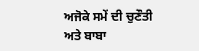ਅਜੋਕੇ ਸਮੇਂ ਦੀ ਚੁਣੌਤੀ ਅਤੇ ਬਾਬਾ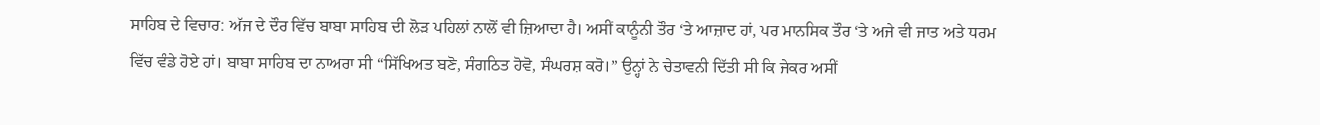ਸਾਹਿਬ ਦੇ ਵਿਚਾਰ: ਅੱਜ ਦੇ ਦੌਰ ਵਿੱਚ ਬਾਬਾ ਸਾਹਿਬ ਦੀ ਲੋੜ ਪਹਿਲਾਂ ਨਾਲੋਂ ਵੀ ਜ਼ਿਆਦਾ ਹੈ। ਅਸੀਂ ਕਾਨੂੰਨੀ ਤੌਰ ‘ਤੇ ਆਜ਼ਾਦ ਹਾਂ, ਪਰ ਮਾਨਸਿਕ ਤੌਰ ‘ਤੇ ਅਜੇ ਵੀ ਜਾਤ ਅਤੇ ਧਰਮ ਵਿੱਚ ਵੰਡੇ ਹੋਏ ਹਾਂ। ਬਾਬਾ ਸਾਹਿਬ ਦਾ ਨਾਅਰਾ ਸੀ “ਸਿੱਖਿਅਤ ਬਣੋ, ਸੰਗਠਿਤ ਹੋਵੋ, ਸੰਘਰਸ਼ ਕਰੋ।” ਉਨ੍ਹਾਂ ਨੇ ਚੇਤਾਵਨੀ ਦਿੱਤੀ ਸੀ ਕਿ ਜੇਕਰ ਅਸੀਂ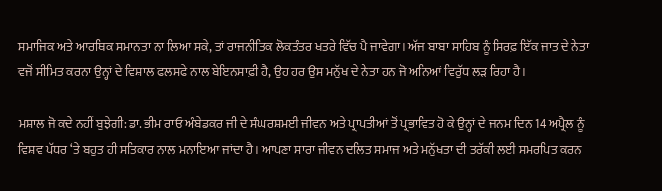ਸਮਾਜਿਕ ਅਤੇ ਆਰਥਿਕ ਸਮਾਨਤਾ ਨਾ ਲਿਆ ਸਕੇ, ਤਾਂ ਰਾਜਨੀਤਿਕ ਲੋਕਤੰਤਰ ਖਤਰੇ ਵਿੱਚ ਪੈ ਜਾਵੇਗਾ। ਅੱਜ ਬਾਬਾ ਸਾਹਿਬ ਨੂੰ ਸਿਰਫ਼ ਇੱਕ ਜਾਤ ਦੇ ਨੇਤਾ ਵਜੋਂ ਸੀਮਿਤ ਕਰਨਾ ਉਨ੍ਹਾਂ ਦੇ ਵਿਸ਼ਾਲ ਫਲਸਫੇ ਨਾਲ ਬੇਇਨਸਾਫ਼ੀ ਹੈ, ਉਹ ਹਰ ਉਸ ਮਨੁੱਖ ਦੇ ਨੇਤਾ ਹਨ ਜੋ ਅਨਿਆਂ ਵਿਰੁੱਧ ਲੜ ਰਿਹਾ ਹੈ।

ਮਸ਼ਾਲ ਜੋ ਕਦੇ ਨਹੀਂ ਬੁਝੇਗੀ: ਡਾ. ਭੀਮ ਰਾਓ ਅੰਬੇਡਕਰ ਜੀ ਦੇ ਸੰਘਰਸ਼ਮਈ ਜੀਵਨ ਅਤੇ ਪ੍ਰਾਪਤੀਆਂ ਤੋਂ ਪ੍ਰਭਾਵਿਤ ਹੋ ਕੇ ਉਨ੍ਹਾਂ ਦੇ ਜਨਮ ਦਿਨ 14 ਅਪ੍ਰੈਲ ਨੂੰ ਵਿਸ਼ਵ ਪੱਧਰ ‘ਤੇ ਬਹੁਤ ਹੀ ਸਤਿਕਾਰ ਨਾਲ ਮਨਾਇਆ ਜਾਂਦਾ ਹੈ। ਆਪਣਾ ਸਾਰਾ ਜੀਵਨ ਦਲਿਤ ਸਮਾਜ ਅਤੇ ਮਨੁੱਖਤਾ ਦੀ ਤਰੱਕੀ ਲਈ ਸਮਰਪਿਤ ਕਰਨ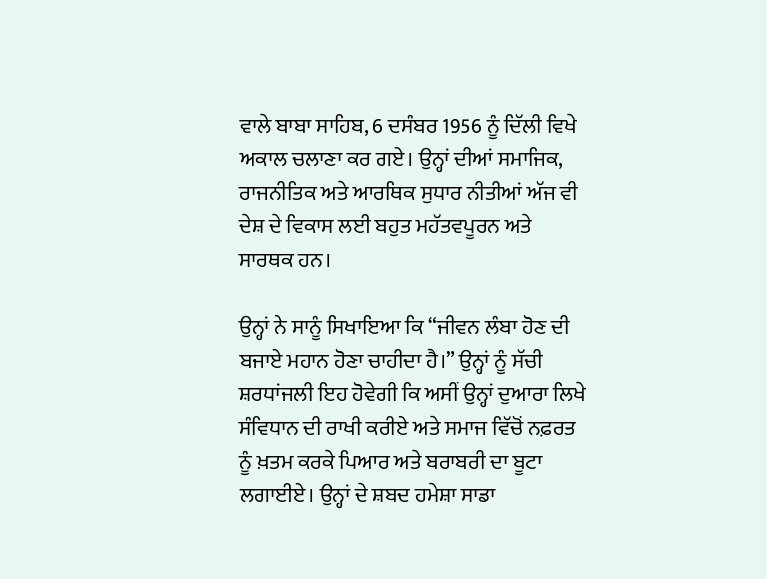ਵਾਲੇ ਬਾਬਾ ਸਾਹਿਬ, 6 ਦਸੰਬਰ 1956 ਨੂੰ ਦਿੱਲੀ ਵਿਖੇ ਅਕਾਲ ਚਲਾਣਾ ਕਰ ਗਏ। ਉਨ੍ਹਾਂ ਦੀਆਂ ਸਮਾਜਿਕ, ਰਾਜਨੀਤਿਕ ਅਤੇ ਆਰਥਿਕ ਸੁਧਾਰ ਨੀਤੀਆਂ ਅੱਜ ਵੀ ਦੇਸ਼ ਦੇ ਵਿਕਾਸ ਲਈ ਬਹੁਤ ਮਹੱਤਵਪੂਰਨ ਅਤੇ ਸਾਰਥਕ ਹਨ।

ਉਨ੍ਹਾਂ ਨੇ ਸਾਨੂੰ ਸਿਖਾਇਆ ਕਿ “ਜੀਵਨ ਲੰਬਾ ਹੋਣ ਦੀ ਬਜਾਏ ਮਹਾਨ ਹੋਣਾ ਚਾਹੀਦਾ ਹੈ।” ਉਨ੍ਹਾਂ ਨੂੰ ਸੱਚੀ ਸ਼ਰਧਾਂਜਲੀ ਇਹ ਹੋਵੇਗੀ ਕਿ ਅਸੀਂ ਉਨ੍ਹਾਂ ਦੁਆਰਾ ਲਿਖੇ ਸੰਵਿਧਾਨ ਦੀ ਰਾਖੀ ਕਰੀਏ ਅਤੇ ਸਮਾਜ ਵਿੱਚੋਂ ਨਫ਼ਰਤ ਨੂੰ ਖ਼ਤਮ ਕਰਕੇ ਪਿਆਰ ਅਤੇ ਬਰਾਬਰੀ ਦਾ ਬੂਟਾ ਲਗਾਈਏ। ਉਨ੍ਹਾਂ ਦੇ ਸ਼ਬਦ ਹਮੇਸ਼ਾ ਸਾਡਾ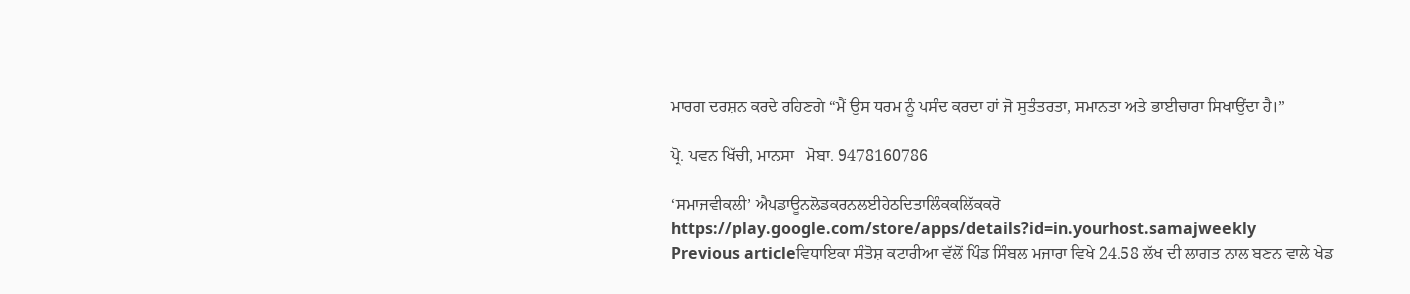ਮਾਰਗ ਦਰਸ਼ਨ ਕਰਦੇ ਰਹਿਣਗੇ “ਮੈਂ ਉਸ ਧਰਮ ਨੂੰ ਪਸੰਦ ਕਰਦਾ ਹਾਂ ਜੋ ਸੁਤੰਤਰਤਾ, ਸਮਾਨਤਾ ਅਤੇ ਭਾਈਚਾਰਾ ਸਿਖਾਉਂਦਾ ਹੈ।”

ਪ੍ਰੋ. ਪਵਨ ਖਿੱਚੀ, ਮਾਨਸਾ   ਮੋਬਾ. 9478160786

‘ਸਮਾਜਵੀਕਲੀ’ ਐਪਡਾਊਨਲੋਡਕਰਨਲਈਹੇਠਦਿਤਾਲਿੰਕਕਲਿੱਕਕਰੋ
https://play.google.com/store/apps/details?id=in.yourhost.samajweekly
Previous articleਵਿਧਾਇਕਾ ਸੰਤੋਸ਼ ਕਟਾਰੀਆ ਵੱਲੋਂ ਪਿੰਡ ਸਿੰਬਲ ਮਜਾਰਾ ਵਿਖੇ 24.58 ਲੱਖ ਦੀ ਲਾਗਤ ਨਾਲ ਬਣਨ ਵਾਲੇ ਖੇਡ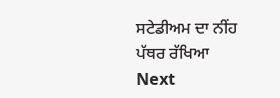ਸਟੇਡੀਅਮ ਦਾ ਨੀਂਹ ਪੱਥਰ ਰੱਖਿਆ
Next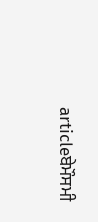articleਬੇਮੌਸਮੀ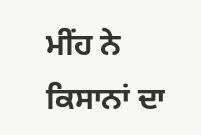ਮੀਂਹ ਨੇ ਕਿਸਾਨਾਂ ਦਾ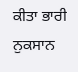ਕੀਤਾ ਭਾਰੀ ਨੁਕਸਾਨ